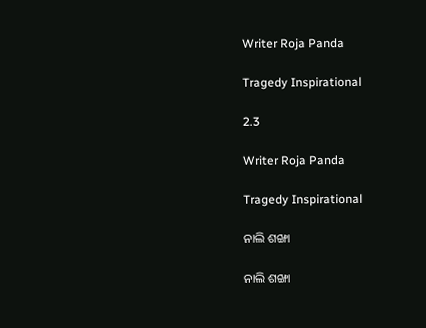Writer Roja Panda

Tragedy Inspirational

2.3

Writer Roja Panda

Tragedy Inspirational

ନାଲି ଶଙ୍ଖା

ନାଲି ଶଙ୍ଖା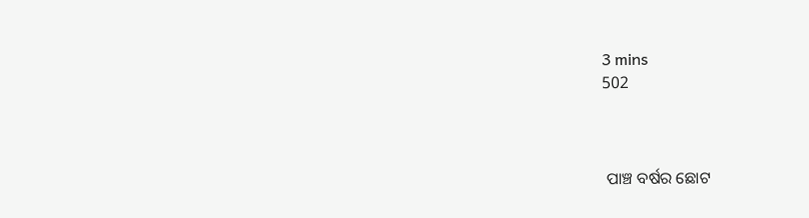3 mins
502



 ପାଞ୍ଚ ବର୍ଷର ଛୋଟ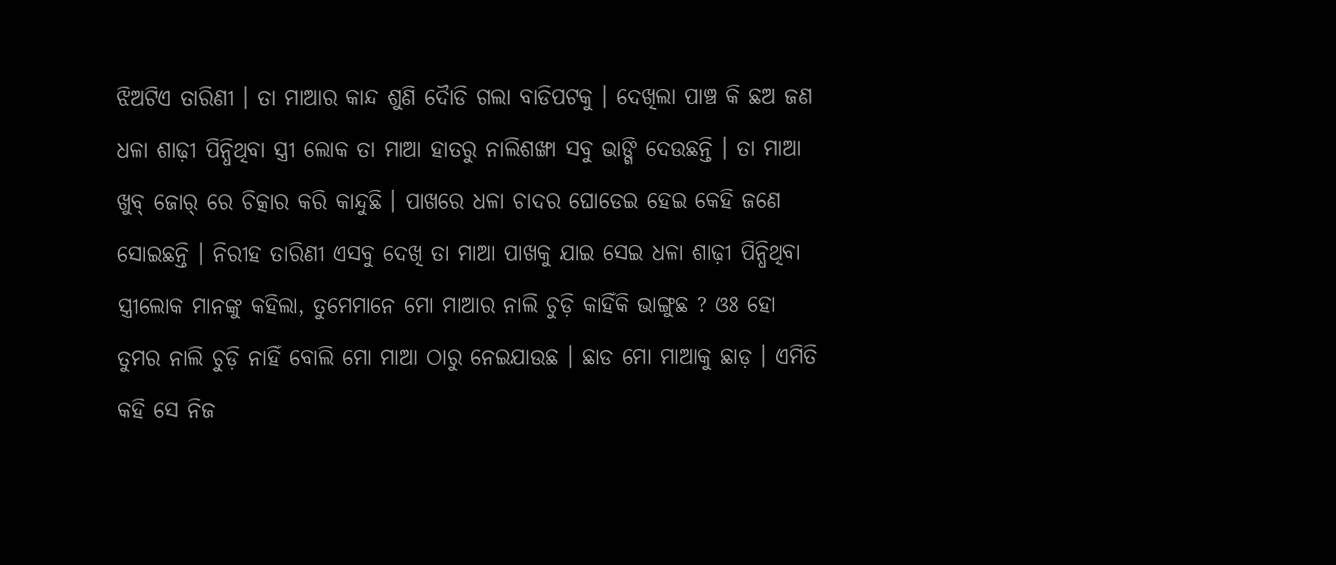ଝିଅଟିଏ ତାରିଣୀ । ତା ମାଆର କାନ୍ଦ ଶୁଣି ଦୋୖଡି ଗଲା ବାଡିପଟକୁ । ଦେଖିଲା ପାଞ୍ଚ କି ଛଅ ଜଣ ଧଳା ଶାଢ଼ୀ ପିନ୍ଧିଥିବା ସ୍ତ୍ରୀ ଲୋକ ତା ମାଆ ହାତରୁ ନାଲିଶଙ୍ଖା ସବୁ ଭାଙ୍ଗି ଦେଉଛନ୍ତି । ତା ମାଆ ଖୁବ୍ ଜୋର୍ ରେ ଚିତ୍କାର କରି କାନ୍ଦୁଛି । ପାଖରେ ଧଳା ଚାଦର ଘୋଡେଇ ହେଇ କେହି ଜଣେ ସୋଇଛନ୍ତି । ନିରୀହ ତାରିଣୀ ଏସବୁ ଦେଖି ତା ମାଆ ପାଖକୁ ଯାଇ ସେଇ ଧଳା ଶାଢ଼ୀ ପିନ୍ଧିଥିବା ସ୍ତ୍ରୀଲୋକ ମାନଙ୍କୁ କହିଲା, ତୁମେମାନେ ମୋ ମାଆର ନାଲି ଚୁଡ଼ି କାହିଁକି ଭାଙ୍ଗୁଛ ? ଓଃ ହୋ ତୁମର ନାଲି ଚୁଡ଼ି ନାହିଁ ବୋଲି ମୋ ମାଆ ଠାରୁ ନେଇଯାଉଛ । ଛାଡ ମୋ ମାଆକୁ ଛାଡ଼ । ଏମିତି କହି ସେ ନିଜ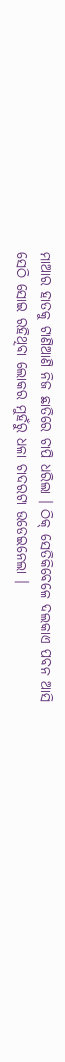ମାଆର ହାତକୁ ଟାଣିଆଣି ନିଜ ଛାତିରେ ଚାପି ଧରିଲା । ଠିକ୍ ସେତିକିବେଳେ ଦଲକାଏ ପବନ ଆସି ସେଠି ସୋଇ ରହିଥିବା ଲୋକର ମୁହଁରୁ ଧଳା ଚାଦରଟା ଉଡେଇନେଲା ।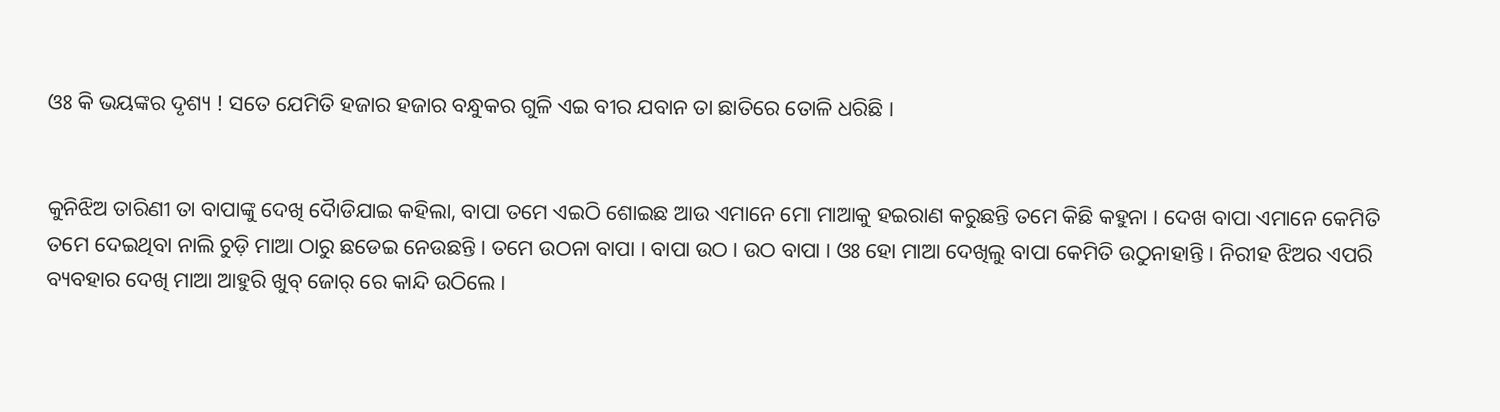ଓଃ କି ଭୟଙ୍କର ଦୃଶ୍ୟ ! ସତେ ଯେମିତି ହଜାର ହଜାର ବନ୍ଧୁକର ଗୁଳି ଏଇ ବୀର ଯବାନ ତା ଛାତିରେ ତୋଳି ଧରିଛି ।


କୁନିଝିଅ ତାରିଣୀ ତା ବାପାଙ୍କୁ ଦେଖି ଦୋୖଡିଯାଇ କହିଲା, ବାପା ତମେ ଏଇଠି ଶୋଇଛ ଆଉ ଏମାନେ ମୋ ମାଆକୁ ହଇରାଣ କରୁଛନ୍ତି ତମେ କିଛି କହୁନା । ଦେଖ ବାପା ଏମାନେ କେମିତି ତମେ ଦେଇଥିବା ନାଲି ଚୁଡ଼ି ମାଆ ଠାରୁ ଛଡେଇ ନେଉଛନ୍ତି । ତମେ ଉଠନା ବାପା । ବାପା ଉଠ । ଉଠ ବାପା । ଓଃ ହୋ ମାଆ ଦେଖିଲୁ ବାପା କେମିତି ଉଠୁନାହାନ୍ତି । ନିରୀହ ଝିଅର ଏପରି ବ୍ୟବହାର ଦେଖି ମାଆ ଆହୁରି ଖୁବ୍ ଜୋର୍ ରେ କାନ୍ଦି ଉଠିଲେ ।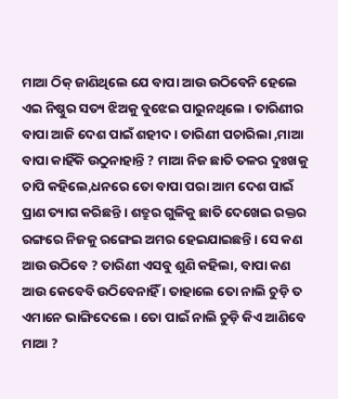ମାଆ ଠିକ୍ ଜାଣିଥିଲେ ଯେ ବାପା ଆଉ ଉଠିବେନି ହେଲେ ଏଇ ନିଷ୍ଠୁର ସତ୍ୟ ଝିଅକୁ ବୁଝେଇ ପାରୁନଥିଲେ । ତାରିଣୀର ବାପା ଆଜି ଦେଶ ପାଇଁ ଶହୀଦ । ତାରିଣୀ ପଚାରିଲା ,ମାଆ ବାପା କାହିଁକି ଉଠୁନାହାନ୍ତି ? ମାଆ ନିଜ ଛାତି ତଳର ଦୁଃଖକୁ ଚାପି କହିଲେ,ଧନରେ ତୋ ବାପା ପରା ଆମ ଦେଶ ପାଇଁ ପ୍ରାଣ ତ୍ୟାଗ କରିଛନ୍ତି । ଶତ୍ରୁର ଗୁଳିକୁ ଛାତି ଦେଖେଇ ରକ୍ତର ରଙ୍ଗରେ ନିଜକୁ ରଙ୍ଗେଇ ଅମର ହେଇଯାଇଛନ୍ତି । ସେ କଣ ଆଉ ଉଠିବେ ? ତାରିଣୀ ଏସବୁ ଶୁଣି କହିଲା, ବାପା କଣ ଆଉ କେବେବି ଉଠିବେନାହିଁ । ତାହାଲେ ତୋ ନାଲି ଚୁଡ଼ି ତ ଏମାନେ ଭାଙ୍ଗିଦେଲେ । ତୋ ପାଇଁ ନାଲି ଚୁଡ଼ି କିଏ ଆଣିବେ ମାଆ ?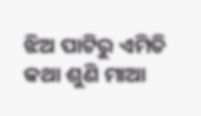ଝିଅ ପାଟିରୁ ଏମିତି କଥା ଶୁଣି ମାଆ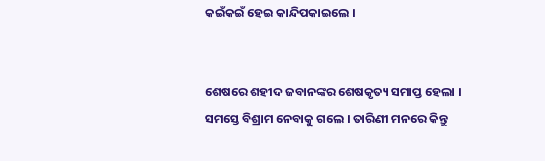କଇଁକଇଁ ହେଇ କାନ୍ଦିପକାଇଲେ ।


ଶେଷରେ ଶହୀଦ ଜବାନଙ୍କର ଶେଷକୃତ୍ୟ ସମାପ୍ତ ହେଲା । ସମସ୍ତେ ବିଶ୍ରାମ ନେବାକୁ ଗଲେ । ତାରିଣୀ ମନରେ କିନ୍ତୁ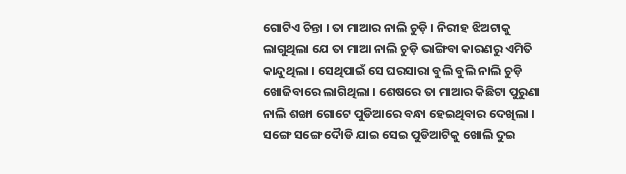ଗୋଟିଏ ଚିନ୍ତା । ତା ମାଆର ନାଲି ଚୁଡ଼ି । ନିରୀହ ଝିଅଟାକୁ ଲାଗୁଥିଲା ଯେ ତା ମାଆ ନାଲି ଚୁଡ଼ି ଭାଙ୍ଗିବା କାରଣରୁ ଏମିତି କାନ୍ଦୁଥିଲା । ସେଥିପାଇଁ ସେ ଘରସାରା ବୁଲି ବୁଲି ନାଲି ଚୁଡ଼ି ଖୋଜିବାରେ ଲାଗିଥିଲା । ଶେଷରେ ତା ମାଆର କିଛିଟା ପୁରୁଣା ନାଲି ଶଙ୍ଖା ଗୋଟେ ପୁଡିଆରେ ବନ୍ଧା ହେଇଥିବାର ଦେଖିଲା । ସଙ୍ଗେ ସଙ୍ଗେ ଦୋୖଡି ଯାଇ ସେଇ ପୁଡିଆଟିକୁ ଖୋଲି ଦୁଇ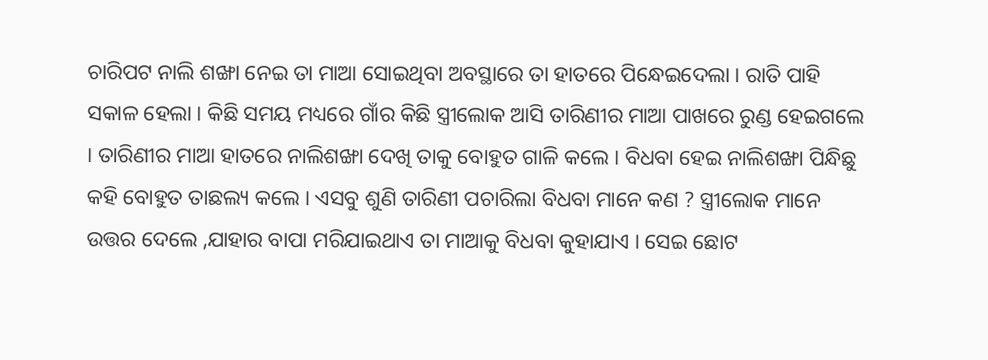ଚାରିପଟ ନାଲି ଶଙ୍ଖା ନେଇ ତା ମାଆ ସୋଇଥିବା ଅବସ୍ଥାରେ ତା ହାତରେ ପିନ୍ଧେଇଦେଲା । ରାତି ପାହି ସକାଳ ହେଲା । କିଛି ସମୟ ମଧ୍ୟରେ ଗାଁର କିଛି ସ୍ତ୍ରୀଲୋକ ଆସି ତାରିଣୀର ମାଆ ପାଖରେ ରୁଣ୍ଡ ହେଇଗଲେ । ତାରିଣୀର ମାଆ ହାତରେ ନାଲିଶଙ୍ଖା ଦେଖି ତାକୁ ବୋହୁତ ଗାଳି କଲେ । ବିଧବା ହେଇ ନାଲିଶଙ୍ଖା ପିନ୍ଧିଛୁ କହି ବୋହୁତ ତାଛଲ୍ୟ କଲେ । ଏସବୁ ଶୁଣି ତାରିଣୀ ପଚାରିଲା ବିଧବା ମାନେ କଣ ? ସ୍ତ୍ରୀଲୋକ ମାନେ ଉତ୍ତର ଦେଲେ ,ଯାହାର ବାପା ମରିଯାଇଥାଏ ତା ମାଆକୁ ବିଧବା କୁହାଯାଏ । ସେଇ ଛୋଟ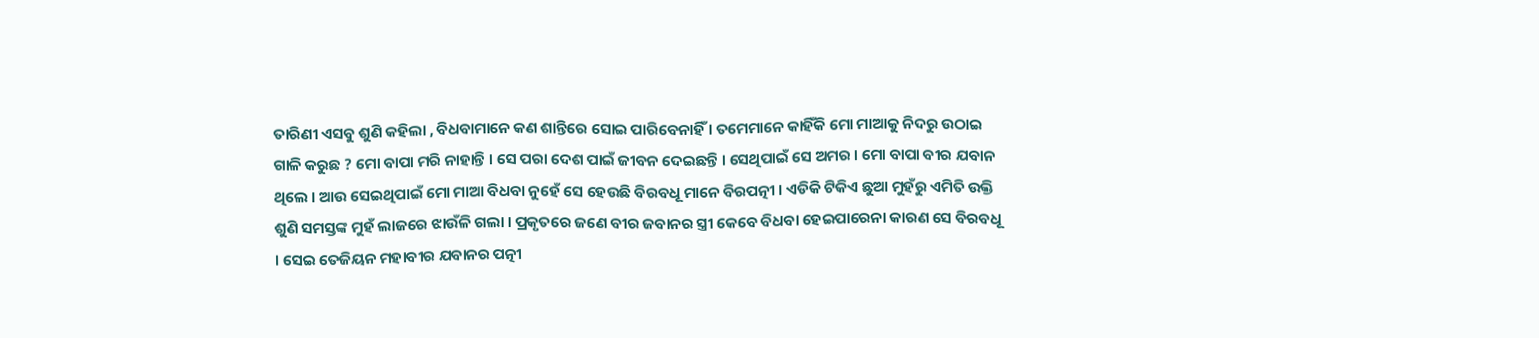ତାରିଣୀ ଏସବୁ ଶୁଣି କହିଲା , ବିଧବାମାନେ କଣ ଶାନ୍ତିରେ ସୋଇ ପାରିବେନାହିଁ । ତମେମାନେ କାହିଁକି ମୋ ମାଆକୁ ନିଦରୁ ଉଠାଇ ଗାଳି କରୁଛ ? ମୋ ବାପା ମରି ନାହାନ୍ତି । ସେ ପରା ଦେଶ ପାଇଁ ଜୀବନ ଦେଇଛନ୍ତି । ସେଥିପାଇଁ ସେ ଅମର । ମୋ ବାପା ବୀର ଯବାନ ଥିଲେ । ଆଉ ସେଇଥିପାଇଁ ମୋ ମାଆ ବିଧବା ନୁହେଁ ସେ ହେଉଛି ବିରବଧୂ ମାନେ ବିରପତ୍ନୀ । ଏଡିକି ଟିକିଏ ଛୁଆ ମୁହଁରୁ ଏମିତି ଉକ୍ତି ଶୁଣି ସମସ୍ତଙ୍କ ମୁହଁ ଲାଜରେ ଝାଉଁଳି ଗଲା । ପ୍ରକୃତରେ ଜଣେ ବୀର ଜବାନର ସ୍ତ୍ରୀ କେବେ ବିଧବା ହେଇପାରେନା କାରଣ ସେ ବିରବଧୂ । ସେଇ ତେଜିୟନ ମହାବୀର ଯବାନର ପତ୍ନୀ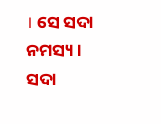। ସେ ସଦା ନମସ୍ୟ । ସଦା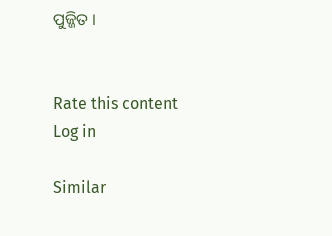ପୁଜ୍ଜିତ ।


Rate this content
Log in

Similar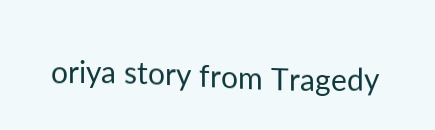oriya story from Tragedy